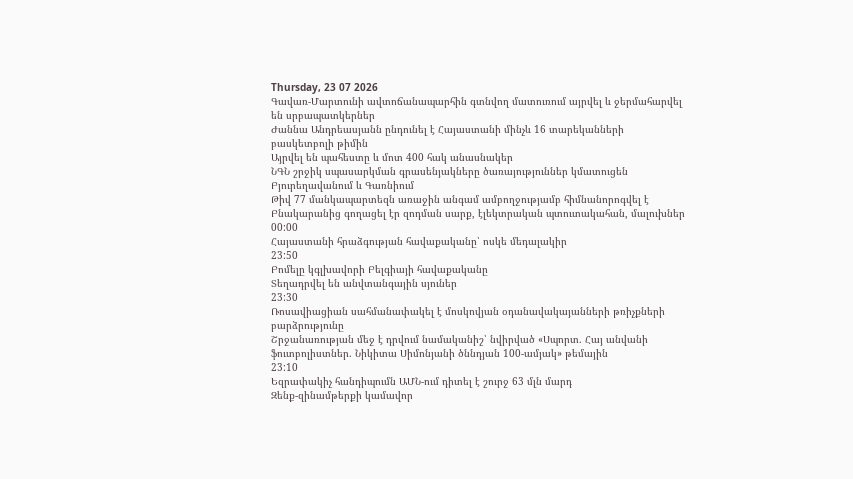Thursday, 23 07 2026
Գավառ-Մարտունի ավտոճանապարհին գտնվող մատուռում այրվել և ջերմահարվել են սրբապատկերներ
Ժաննա Անդրեասյանն ընդունել է Հայաստանի մինչև 16 տարեկանների բասկետբոլի թիմին
Այրվել են պահեստը և մոտ 400 հակ անասնակեր
ՆԳՆ շրջիկ սպասարկման գրասենյակները ծառայություններ կմատուցեն Բյուրեղավանում և Գառնիում
Թիվ 77 մանկապարտեզն առաջին անգամ ամբողջությամբ հիմնանորոգվել է
Բնակարանից գողացել էր զոդման սարք, էլեկտրական պտուտակահան, մալուխներ
00:00
Հայաստանի հրաձգության հավաքականը՝ ոսկե մեդալակիր
23:50
Բոմելը կգլխավորի Բելգիայի հավաքականը
Տեղադրվել են անվտանգային սյուներ
23:30
Ռոսավիացիան սահմանափակել է մոսկովյան օդանավակայանների թռիչքների բարձրությունը
Շրջանառության մեջ է դրվում նամականիշ՝ նվիրված «Սպորտ. Հայ անվանի ֆուտբոլիստներ. Նիկիտա Սիմոնյանի ծննդյան 100-ամյակ» թեմային
23:10
Եզրափակիչ հանդիպումն ԱՄՆ-ում դիտել է շուրջ 63 մլն մարդ
Զենք-զինամթերքի կամավոր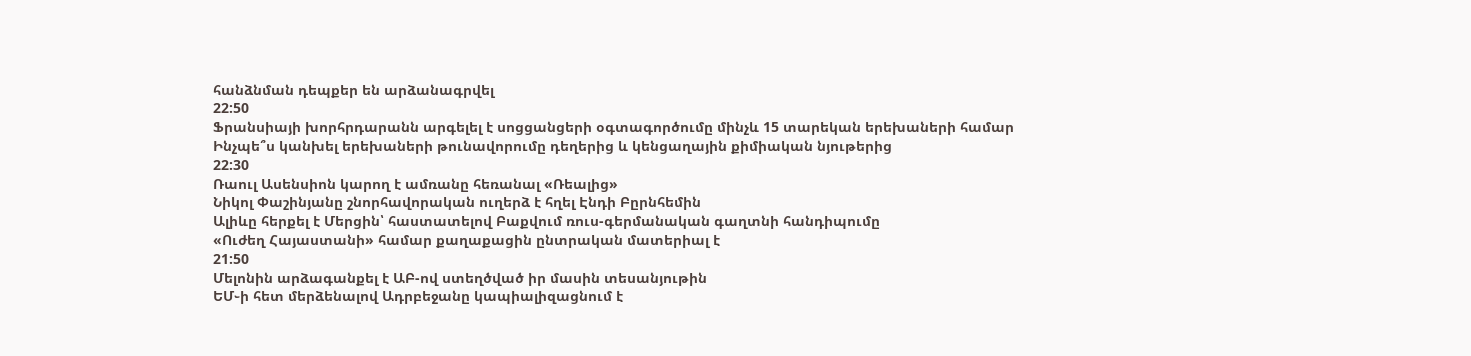հանձնման դեպքեր են արձանագրվել
22:50
Ֆրանսիայի խորհրդարանն արգելել է սոցցանցերի օգտագործումը մինչև 15 տարեկան երեխաների համար
Ինչպե՞ս կանխել երեխաների թունավորումը դեղերից և կենցաղային քիմիական նյութերից
22:30
Ռաուլ Ասենսիոն կարող է ամռանը հեռանալ «Ռեալից»
Նիկոլ Փաշինյանը շնորհավորական ուղերձ է հղել Էնդի Բըրնհեմին
Ալիևը հերքել է Մերցին՝ հաստատելով Բաքվում ռուս-գերմանական գաղտնի հանդիպումը
«Ուժեղ Հայաստանի» համար քաղաքացին ընտրական մատերիալ է
21:50
Մելոնին արձագանքել է ԱԲ-ով ստեղծված իր մասին տեսանյութին
ԵՄ֊ի հետ մերձենալով Ադրբեջանը կապիալիզացնում է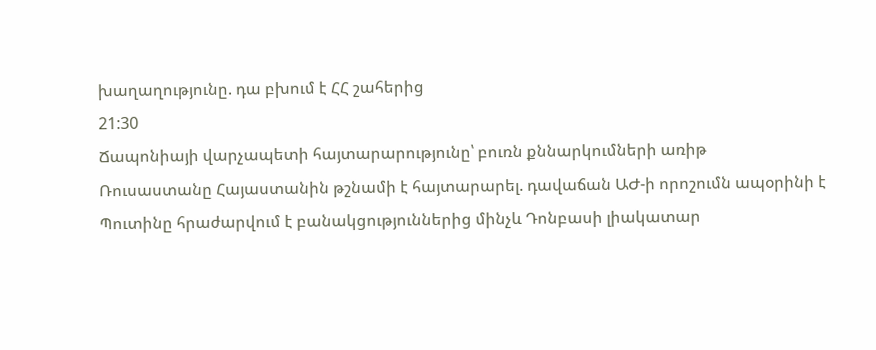խաղաղությունը. դա բխում է ՀՀ շահերից
21:30
Ճապոնիայի վարչապետի հայտարարությունը՝ բուռն քննարկումների առիթ
Ռուսաստանը Հայաստանին թշնամի է հայտարարել. դավաճան ԱԺ-ի որոշումն ապօրինի է
Պուտինը հրաժարվում է բանակցություններից մինչև Դոնբասի լիակատար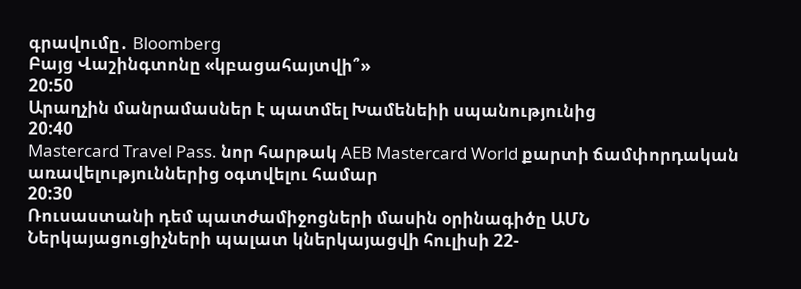գրավումը․ Bloomberg
Բայց Վաշինգտոնը «կբացահայտվի՞»
20:50
Արաղչին մանրամասներ է պատմել Խամենեիի սպանությունից
20:40
Mastercard Travel Pass. նոր հարթակ AEB Mastercard World քարտի ճամփորդական առավելություններից օգտվելու համար
20:30
Ռուսաստանի դեմ պատժամիջոցների մասին օրինագիծը ԱՄՆ Ներկայացուցիչների պալատ կներկայացվի հուլիսի 22-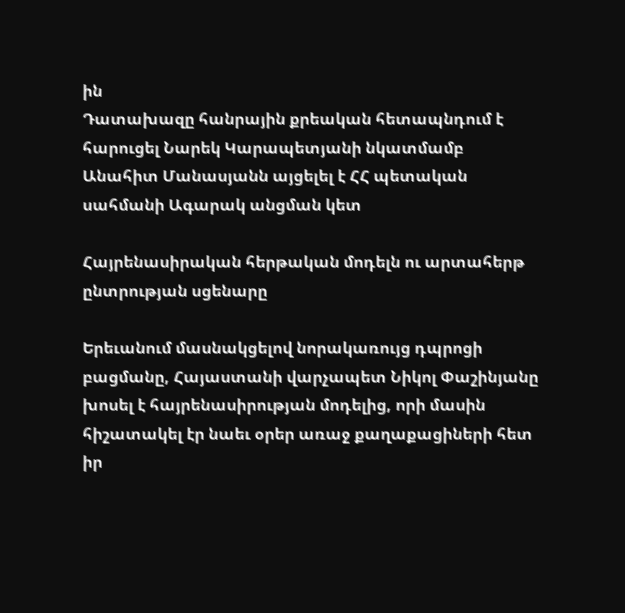ին
Դատախազը հանրային քրեական հետապնդում է հարուցել Նարեկ Կարապետյանի նկատմամբ
Անահիտ Մանասյանն այցելել է ՀՀ պետական սահմանի Ագարակ անցման կետ

Հայրենասիրական հերթական մոդելն ու արտահերթ ընտրության սցենարը

Երեւանում մասնակցելով նորակառույց դպրոցի բացմանը, Հայաստանի վարչապետ Նիկոլ Փաշինյանը խոսել է հայրենասիրության մոդելից, որի մասին հիշատակել էր նաեւ օրեր առաջ քաղաքացիների հետ իր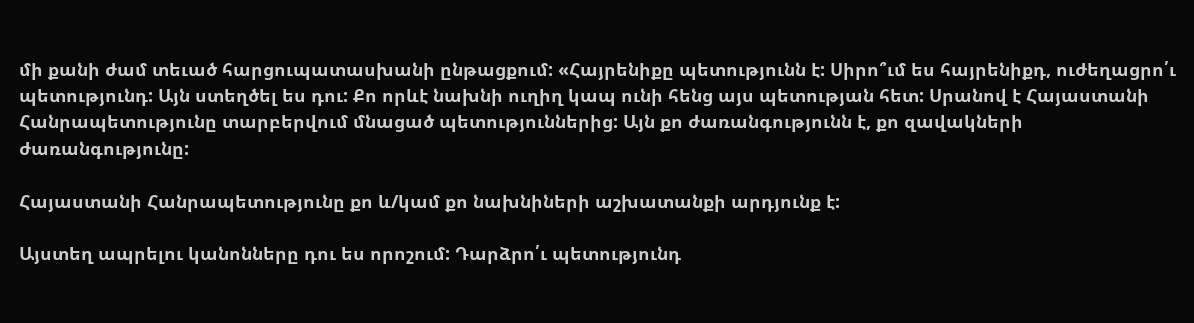մի քանի ժամ տեւած հարցուպատասխանի ընթացքում: «Հայրենիքը պետությունն է: Սիրո՞ւմ ես հայրենիքդ, ուժեղացրո՛ւ պետությունդ: Այն ստեղծել ես դու: Քո որևէ նախնի ուղիղ կապ ունի հենց այս պետության հետ: Սրանով է Հայաստանի Հանրապետությունը տարբերվում մնացած պետություններից: Այն քո ժառանգությունն է, քո զավակների ժառանգությունը:

Հայաստանի Հանրապետությունը քո և/կամ քո նախնիների աշխատանքի արդյունք է:

Այստեղ ապրելու կանոնները դու ես որոշում: Դարձրո՛ւ պետությունդ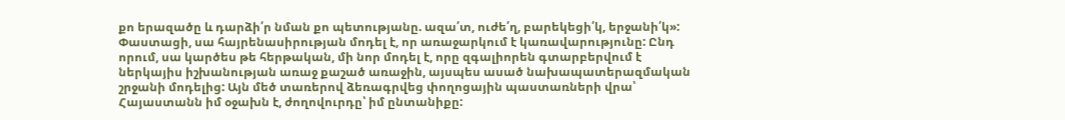քո երազածը և դարձի՛ր նման քո պետությանը. ազա՛տ, ուժե՛ղ, բարեկեցի՛կ, երջանի՛կ»: Փաստացի, սա հայրենասիրության մոդել է, որ առաջարկում է կառավարությունը: Ընդ որում, սա կարծես թե հերթական, մի նոր մոդել է, որը զգալիորեն գտարբերվում է ներկայիս իշխանության առաջ քաշած առաջին, այսպես ասած նախապատերազմական շրջանի մոդելից: Այն մեծ տառերով ձեռագրվեց փողոցային պաստառների վրա՝ Հայաստանն իմ օջախն է, ժողովուրդը՝ իմ ընտանիքը: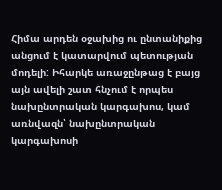Հիմա արդեն օջախից ու ընտանիքից անցում է կատարվում պետության մոդելի: Իհարկե առաջընթաց է բայց այն ավելի շատ հնչում է որպես նախընտրական կարգախոս, կամ առնվազն՝ նախընտրական կարգախոսի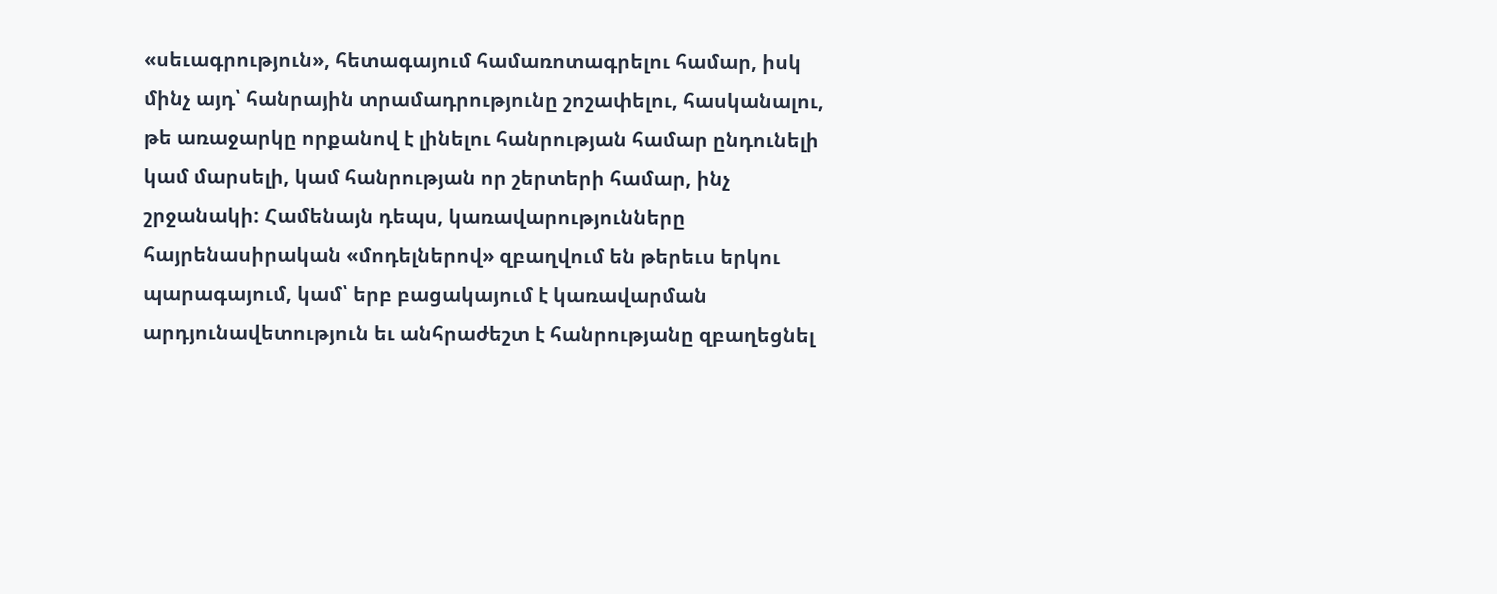«սեւագրություն», հետագայում համառոտագրելու համար, իսկ մինչ այդ՝ հանրային տրամադրությունը շոշափելու, հասկանալու, թե առաջարկը որքանով է լինելու հանրության համար ընդունելի կամ մարսելի, կամ հանրության որ շերտերի համար, ինչ շրջանակի: Համենայն դեպս, կառավարությունները հայրենասիրական «մոդելներով» զբաղվում են թերեւս երկու պարագայում, կամ՝ երբ բացակայում է կառավարման արդյունավետություն եւ անհրաժեշտ է հանրությանը զբաղեցնել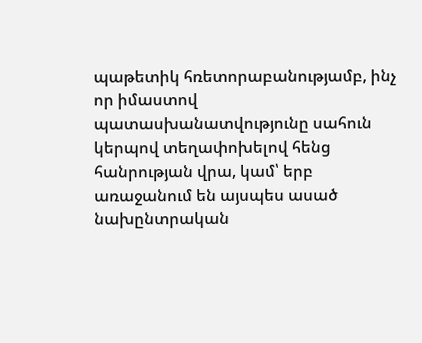պաթետիկ հռետորաբանությամբ, ինչ որ իմաստով պատասխանատվությունը սահուն կերպով տեղափոխելով հենց հանրության վրա, կամ՝ երբ առաջանում են այսպես ասած նախընտրական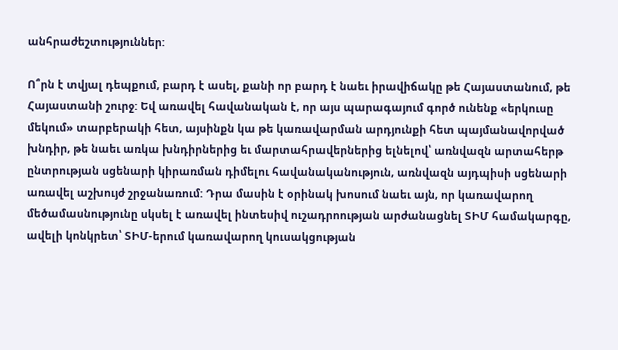անհրաժեշտություններ:

Ո՞րն է տվյալ դեպքում, բարդ է ասել, քանի որ բարդ է նաեւ իրավիճակը թե Հայաստանում, թե Հայաստանի շուրջ: Եվ առավել հավանական է, որ այս պարագայում գործ ունենք «երկուսը մեկում» տարբերակի հետ, այսինքն կա թե կառավարման արդյունքի հետ պայմանավորված խնդիր, թե նաեւ առկա խնդիրներից եւ մարտահրավերներից ելնելով՝ առնվազն արտահերթ ընտրության սցենարի կիրառման դիմելու հավանականություն, առնվազն այդպիսի սցենարի առավել աշխույժ շրջանառում: Դրա մասին է օրինակ խոսում նաեւ այն, որ կառավարող մեծամասնությունը սկսել է առավել ինտեսիվ ուշադրոության արժանացնել ՏԻՄ համակարգը, ավելի կոնկրետ՝ ՏԻՄ-երում կառավարող կուսակցության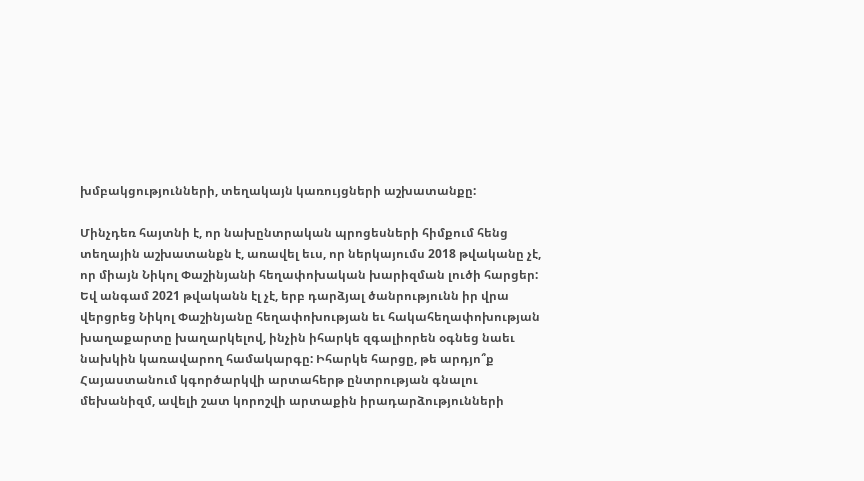խմբակցությունների, տեղակայն կառույցների աշխատանքը:

Մինչդեռ հայտնի է, որ նախընտրական պրոցեսների հիմքում հենց տեղային աշխատանքն է, առավել եւս, որ ներկայումս 2018 թվականը չէ, որ միայն Նիկոլ Փաշինյանի հեղափոխական խարիզման լուծի հարցեր: Եվ անգամ 2021 թվականն էլ չէ, երբ դարձյալ ծանրությունն իր վրա վերցրեց Նիկոլ Փաշինյանը հեղափոխության եւ հակահեղափոխության խաղաքարտը խաղարկելով, ինչին իհարկե զգալիորեն օգնեց նաեւ նախկին կառավարող համակարգը: Իհարկե հարցը, թե արդյո՞ք Հայաստանում կգործարկվի արտահերթ ընտրության գնալու մեխանիզմ, ավելի շատ կորոշվի արտաքին իրադարձությունների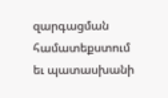զարգացման համատեքստում եւ պատասխանի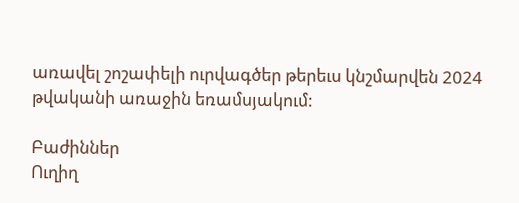առավել շոշափելի ուրվագծեր թերեւս կնշմարվեն 2024 թվականի առաջին եռամսյակում:

Բաժիններ
Ուղիղ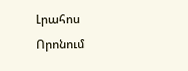Լրահոս
Որոնում